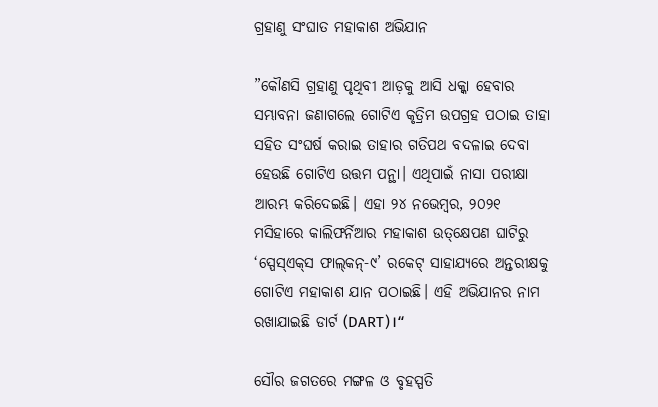ଗ୍ରହାଣୁ ସଂଘାତ ମହାକାଶ ଅଭିଯାନ

”କୌଣସି ଗ୍ରହାଣୁ ପୃଥିବୀ ଆଡ଼କୁ ଆସି ଧକ୍କା ହେବାର ସମ୍ଭାବନା ଜଣାଗଲେ ଗୋଟିଏ କୃତ୍ରିମ ଉପଗ୍ରହ ପଠାଇ ତାହା ସହିତ ସଂଘର୍ଷ କରାଇ ତାହାର ଗତିପଥ ବଦଳାଇ ଦେବା ହେଉଛି ଗୋଟିଏ ଉତ୍ତମ ପନ୍ଥା। ଏଥିପାଇଁ ନାସା ପରୀକ୍ଷା ଆରମ୍ଭ କରିଦେଇଛି। ଏହା ୨୪ ନଭେମ୍ବର, ୨୦୨୧ ମସିହାରେ କାଲିଫର୍ନିଆର ମହାକାଶ ଉତ୍‌କ୍ଷେପଣ ଘାଟିରୁ ‘ସ୍ପେସ୍‌ଏକ୍‌ସ ଫାଲ୍‌କନ୍‌-୯’ ରକେଟ୍‌ ସାହାଯ୍ୟରେ ଅନ୍ତରୀକ୍ଷକୁ ଗୋଟିଏ ମହାକାଶ ଯାନ ପଠାଇଛି। ଏହି ଅଭିଯାନର ନାମ ରଖାଯାଇଛି ଡାର୍ଟ (DART)।“

ସୌର ଜଗତରେ ମଙ୍ଗଳ ଓ ବୃହସ୍ପତି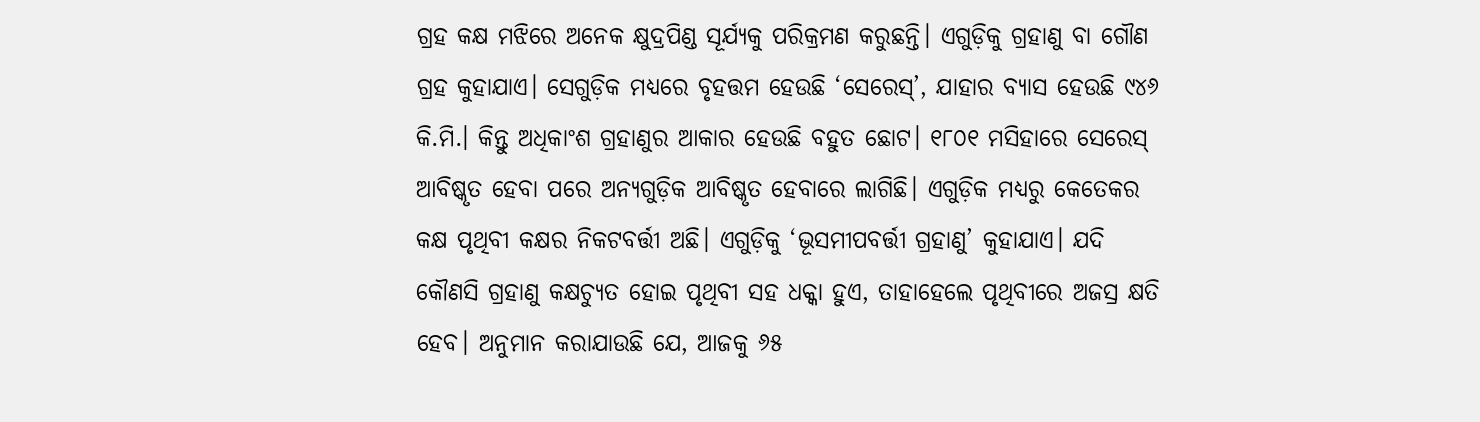ଗ୍ରହ କକ୍ଷ ମଝିରେ ଅନେକ କ୍ଷୁଦ୍ରପିଣ୍ଡ ସୂର୍ଯ୍ୟକୁ ପରିକ୍ରମଣ କରୁଛନ୍ତି। ଏଗୁଡ଼ିକୁ ଗ୍ରହାଣୁ ବା ଗୌଣ ଗ୍ରହ କୁହାଯାଏ। ସେଗୁଡ଼ିକ ମଧ୍ୟରେ ବୃହତ୍ତମ ହେଉଛି ‘ସେରେସ୍‌’, ଯାହାର ବ୍ୟାସ ହେଉଛି ୯୪୬ କି.ମି.। କିନ୍ତୁ ଅଧିକାଂଶ ଗ୍ରହାଣୁର ଆକାର ହେଉଛି ବହୁତ ଛୋଟ। ୧୮୦୧ ମସିହାରେ ସେରେସ୍‌ ଆବିଷ୍କୃତ ହେବା ପରେ ଅନ୍ୟଗୁଡ଼ିକ ଆବିଷ୍କୃତ ହେବାରେ ଲାଗିଛି। ଏଗୁଡ଼ିକ ମଧ୍ୟରୁ କେତେକର କକ୍ଷ ପୃଥିବୀ କକ୍ଷର ନିକଟବର୍ତ୍ତୀ ଅଛି। ଏଗୁଡ଼ିକୁ ‘ଭୂସମୀପବର୍ତ୍ତୀ ଗ୍ରହାଣୁ’ କୁହାଯାଏ। ଯଦି କୌଣସି ଗ୍ରହାଣୁ କକ୍ଷଚ୍ୟୁତ ହୋଇ ପୃଥିବୀ ସହ ଧକ୍କା ହୁଏ, ତାହାହେଲେ ପୃଥିବୀରେ ଅଜସ୍ର କ୍ଷତି ହେବ। ଅନୁମାନ କରାଯାଉଛି ଯେ, ଆଜକୁ ୬୫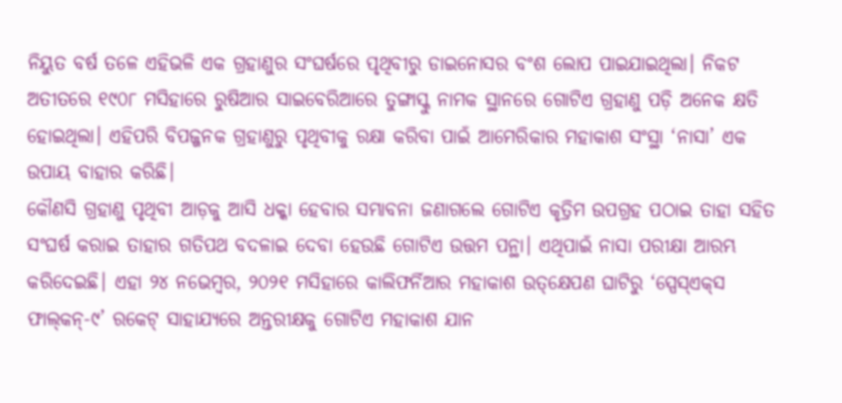ନିୟୁତ ବର୍ଷ ତଳେ ଏହିଭଳି ଏକ ଗ୍ରହାଣୁର ସଂଘର୍ଷରେ ପୃଥିବୀରୁ ଡାଇନୋସର ବଂଶ ଲୋପ ପାଇଯାଇଥିଲା। ନିକଟ ଅତୀତରେ ୧୯୦୮ ମସିହାରେ ରୁଷିଆର ସାଇବେରିଆରେ ତୁଙ୍ଗାସ୍କୁ ନାମକ ସ୍ଥାନରେ ଗୋଟିଏ ଗ୍ରହାଣୁ ପଡ଼ି ଅନେକ କ୍ଷତି ହୋଇଥିଲା। ଏହିପରି ବିପଜ୍ଜନକ ଗ୍ରହାଣୁରୁ ପୃଥିବୀକୁ ରକ୍ଷା କରିବା ପାଇଁ ଆମେରିକାର ମହାକାଶ ସଂସ୍ଥା ‘ନାସା’ ଏକ ଉପାୟ ବାହାର କରିଛି।
କୌଣସି ଗ୍ରହାଣୁ ପୃଥିବୀ ଆଡ଼କୁ ଆସି ଧକ୍କା ହେବାର ସମ୍ଭାବନା ଜଣାଗଲେ ଗୋଟିଏ କୃତ୍ରିମ ଉପଗ୍ରହ ପଠାଇ ତାହା ସହିତ ସଂଘର୍ଷ କରାଇ ତାହାର ଗତିପଥ ବଦଳାଇ ଦେବା ହେଉଛି ଗୋଟିଏ ଉତ୍ତମ ପନ୍ଥା। ଏଥିପାଇଁ ନାସା ପରୀକ୍ଷା ଆରମ୍ଭ କରିଦେଇଛି। ଏହା ୨୪ ନଭେମ୍ବର, ୨୦୨୧ ମସିହାରେ କାଲିଫର୍ନିଆର ମହାକାଶ ଉତ୍‌କ୍ଷେପଣ ଘାଟିରୁ ‘ସ୍ପେସ୍‌ଏକ୍‌ସ ଫାଲ୍‌କନ୍‌-୯’ ରକେଟ୍‌ ସାହାଯ୍ୟରେ ଅନ୍ତରୀକ୍ଷକୁ ଗୋଟିଏ ମହାକାଶ ଯାନ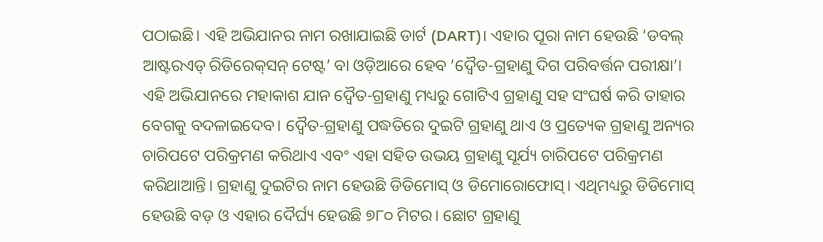ପଠାଇଛି। ଏହି ଅଭିଯାନର ନାମ ରଖାଯାଇଛି ଡାର୍ଟ (DART)। ଏହାର ପୂରା ନାମ ହେଉଛି ‘ଡବଲ୍‌ ଆଷ୍ଟରଏଡ୍‌ ରିଡିରେକ୍‌ସନ୍‌ ଟେଷ୍ଟ’ ବା ଓଡ଼ିଆରେ ହେବ ‘ଦ୍ୱୈତ-ଗ୍ରହାଣୁ ଦିଗ ପରିବର୍ତ୍ତନ ପରୀକ୍ଷା’।
ଏହି ଅଭିଯାନରେ ମହାକାଶ ଯାନ ଦ୍ୱୈତ-ଗ୍ରହାଣୁ ମଧ୍ୟରୁ ଗୋଟିଏ ଗ୍ରହାଣୁ ସହ ସଂଘର୍ଷ କରି ତାହାର ବେଗକୁ ବଦଳାଇଦେବ। ଦ୍ୱୈତ-ଗ୍ରହାଣୁ ପଦ୍ଧତିରେ ଦୁଇଟି ଗ୍ରହାଣୁ ଥାଏ ଓ ପ୍ରତ୍ୟେକ ଗ୍ରହାଣୁ ଅନ୍ୟର ଚାରିପଟେ ପରିକ୍ରମଣ କରିଥାଏ ଏବଂ ଏହା ସହିତ ଉଭୟ ଗ୍ରହାଣୁ ସୂର୍ଯ୍ୟ ଚାରିପଟେ ପରିକ୍ରମଣ କରିଥାଆନ୍ତି। ଗ୍ରହାଣୁ ଦୁଇଟିର ନାମ ହେଉଛି ଡିଡିମୋସ୍‌ ଓ ଡିମୋରୋଫୋସ୍‌। ଏଥିମଧ୍ୟରୁ ଡିଡିମୋସ୍‌ ହେଉଛି ବଡ଼ ଓ ଏହାର ଦୈର୍ଘ୍ୟ ହେଉଛି ୭୮୦ ମିଟର। ଛୋଟ ଗ୍ରହାଣୁ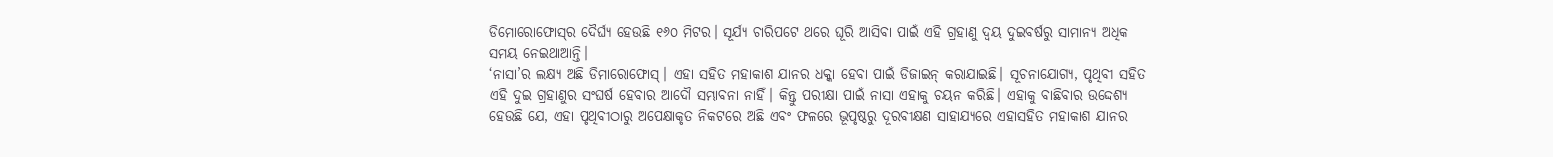ଡିମୋରୋଫୋସ୍‌ର ଦୈର୍ଘ୍ୟ ହେଉଛି ୧୬୦ ମିଟର। ସୂର୍ଯ୍ୟ ଚାରିପଟେ ଥରେ ଘୂରି ଆସିବା ପାଇଁ ଏହି ଗ୍ରହାଣୁ ଦ୍ୱୟ ଦୁଇବର୍ଷରୁ ସାମାନ୍ୟ ଅଧିକ ସମୟ ନେଇଥାଆନ୍ତି।
‘ନାସା’ର ଲକ୍ଷ୍ୟ ଅଛି ଡିମାରୋଫୋସ୍‌। ଏହା ସହିତ ମହାକାଶ ଯାନର ଧକ୍କା ହେବା ପାଇଁ ଡିଜାଇନ୍‌ କରାଯାଇଛି। ସୂଚନାଯୋଗ୍ୟ, ପୃଥିବୀ ସହିତ ଏହି ଦୁଇ ଗ୍ରହାଣୁର ସଂଘର୍ଷ ହେବାର ଆଦୌ ସମ୍ଭାବନା ନାହିଁ। କିନ୍ତୁ ପରୀକ୍ଷା ପାଇଁ ନାସା ଏହାକୁ ଚୟନ କରିଛି। ଏହାକୁ ବାଛିବାର ଉଦ୍ଦେଶ୍ୟ ହେଉଛି ଯେ, ଏହା ପୃଥିବୀଠାରୁ ଅପେକ୍ଷାକୃତ ନିକଟରେ ଅଛି ଏବଂ ଫଳରେ ଭୂପୃଷ୍ଠରୁ ଦୂରବୀକ୍ଷଣ ସାହାଯ୍ୟରେ ଏହାସହିତ ମହାକାଶ ଯାନର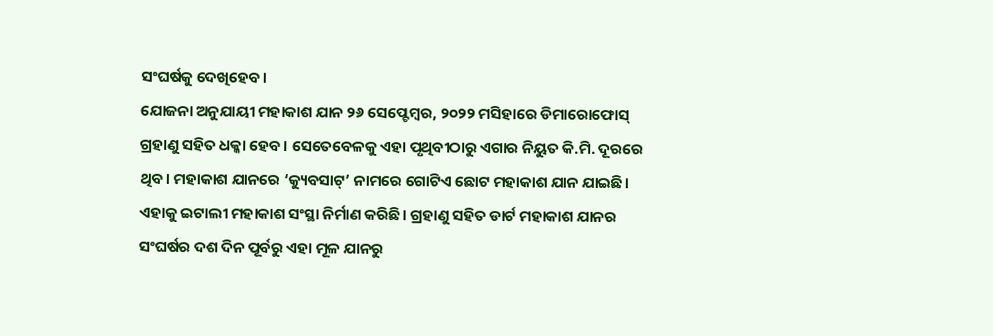ସଂଘର୍ଷକୁ ଦେଖିହେବ।
ଯୋଜନା ଅନୁଯାୟୀ ମହାକାଶ ଯାନ ୨୬ ସେପ୍ଟେମ୍ବର, ୨୦୨୨ ମସିହାରେ ଡିମାରୋଫୋସ୍‌ ଗ୍ରହାଣୁ ସହିତ ଧକ୍କା ହେବ। ସେତେବେଳକୁ ଏହା ପୃଥିବୀଠାରୁ ଏଗାର ନିୟୁତ କି.ମି. ଦୂରରେ ଥିବ। ମହାକାଶ ଯାନରେ ‘କ୍ୟୁବସାଟ୍‌’ ନାମରେ ଗୋଟିଏ ଛୋଟ ମହାକାଶ ଯାନ ଯାଇଛି। ଏହାକୁ ଇଟାଲୀ ମହାକାଶ ସଂସ୍ଥା ନିର୍ମାଣ କରିଛି। ଗ୍ରହାଣୁ ସହିତ ଡାର୍ଟ ମହାକାଶ ଯାନର ସଂଘର୍ଷର ଦଶ ଦିନ ପୂର୍ବରୁ ଏହା ମୂଳ ଯାନରୁ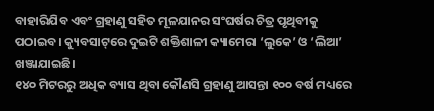ବାହାରିଯିବ ଏବଂ ଗ୍ରହାଣୁ ସହିତ ମୂଳଯାନର ସଂଘର୍ଷର ଚିତ୍ର ପୃଥିବୀକୁ ପଠାଇବ। କ୍ୟୁବସାଟ୍‌ରେ ଦୁଇଟି ଶକ୍ତିଶାଳୀ କ୍ୟାମେରା ‘ଲୁକେ’ ଓ ‘ଲିଆ’ ଖଞ୍ଜାଯାଇଛି।
୧୪୦ ମିଟରରୁ ଅଧିକ ବ୍ୟାସ ଥିବା କୌଣସି ଗ୍ରହାଣୁ ଆସନ୍ତା ୧୦୦ ବର୍ଷ ମଧ୍ୟରେ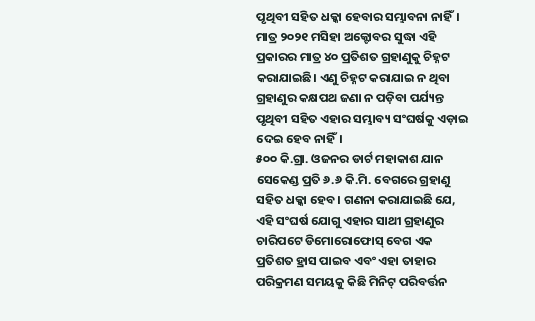ପୃଥିବୀ ସହିତ ଧକ୍କା ହେବାର ସମ୍ଭାବନା ନାହିଁ। ମାତ୍ର ୨୦୨୧ ମସିହା ଅକ୍ଟୋବର ସୁଦ୍ଧା ଏହି ପ୍ରକାରର ମାତ୍ର ୪୦ ପ୍ରତିଶତ ଗ୍ରହାଣୁକୁ ଚିହ୍ନଟ କରାଯାଇଛି। ଏଣୁ ଚିହ୍ନଟ କରାଯାଇ ନ ଥିବା ଗ୍ରହାଣୁର କକ୍ଷପଥ ଜଣା ନ ପଡ଼ିବା ପର୍ଯ୍ୟନ୍ତ ପୃଥିବୀ ସହିତ ଏହାର ସମ୍ଭାବ୍ୟ ସଂଘର୍ଷକୁ ଏଡ଼ାଇ ଦେଇ ହେବ ନାହିଁ।
୫୦୦ କି.ଗ୍ରା. ଓଜନର ଡାର୍ଟ ମହାକାଶ ଯାନ ସେକେଣ୍ଡ ପ୍ରତି ୬.୬ କି.ମି. ବେଗରେ ଗ୍ରହାଣୁ ସହିତ ଧକ୍କା ହେବ। ଗଣନା କରାଯାଇଛି ଯେ, ଏହି ସଂଘର୍ଷ ଯୋଗୁ ଏହାର ସାଥୀ ଗ୍ରହାଣୁର ଚାରିପଟେ ଡିମୋରୋଫୋସ୍‌ ବେଗ ଏକ ପ୍ରତିଶତ ହ୍ରାସ ପାଇବ ଏବଂ ଏହା ତାହାର ପରିକ୍ରମଣ ସମୟକୁ କିଛି ମିନିଟ୍‌ ପରିବର୍ତ୍ତନ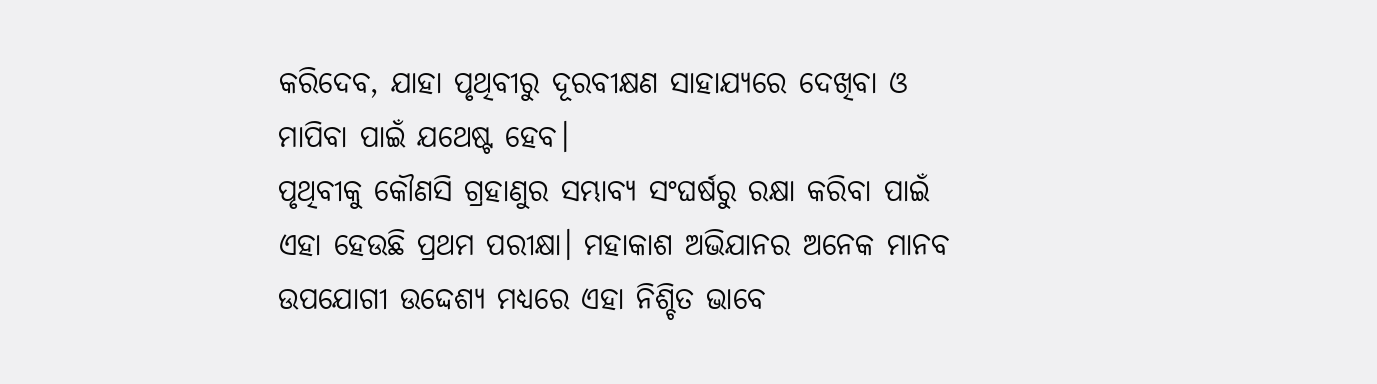କରିଦେବ, ଯାହା ପୃଥିବୀରୁ ଦୂରବୀକ୍ଷଣ ସାହାଯ୍ୟରେ ଦେଖିବା ଓ ମାପିବା ପାଇଁ ଯଥେଷ୍ଟ ହେବ।
ପୃଥିବୀକୁ କୌଣସି ଗ୍ରହାଣୁର ସମ୍ଭାବ୍ୟ ସଂଘର୍ଷରୁ ରକ୍ଷା କରିବା ପାଇଁ ଏହା ହେଉଛି ପ୍ରଥମ ପରୀକ୍ଷା। ମହାକାଶ ଅଭିଯାନର ଅନେକ ମାନବ ଉପଯୋଗୀ ଉଦ୍ଦେଶ୍ୟ ମଧ୍ୟରେ ଏହା ନିଶ୍ଚିତ ଭାବେ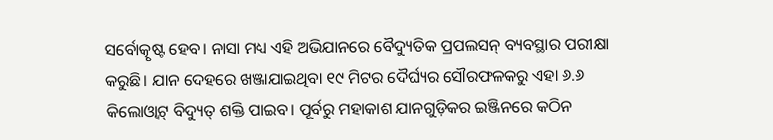ସର୍ବୋତ୍କୃଷ୍ଟ ହେବ। ନାସା ମଧ୍ୟ ଏହି ଅଭିଯାନରେ ବୈଦ୍ୟୁତିକ ପ୍ରପଲସନ୍‌ ବ୍ୟବସ୍ଥାର ପରୀକ୍ଷା କରୁଛି। ଯାନ ଦେହରେ ଖଞ୍ଜାଯାଇଥିବା ୧୯ ମିଟର ଦୈର୍ଘ୍ୟର ସୌରଫଳକରୁ ଏହା ୬.୬ କିଲୋଓ୍ବାଟ୍‌ ବିଦ୍ୟୁତ୍‌ ଶକ୍ତି ପାଇବ। ପୂର୍ବରୁ ମହାକାଶ ଯାନଗୁଡ଼ିକର ଇଞ୍ଜିନରେ କଠିନ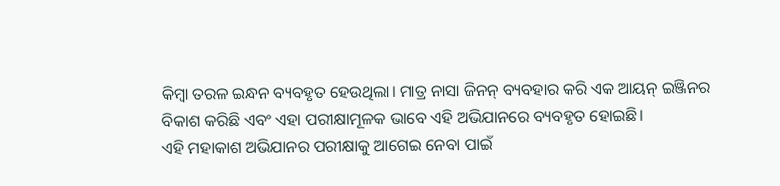କିମ୍ବା ତରଳ ଇନ୍ଧନ ବ୍ୟବହୃତ ହେଉଥିଲା। ମାତ୍ର ନାସା ଜିନନ୍‌ ବ୍ୟବହାର କରି ଏକ ଆୟନ୍‌ ଇଞ୍ଜିନର ବିକାଶ କରିଛି ଏବଂ ଏହା ପରୀକ୍ଷାମୂଳକ ଭାବେ ଏହି ଅଭିଯାନରେ ବ୍ୟବହୃତ ହୋଇଛି।
ଏହି ମହାକାଶ ଅଭିଯାନର ପରୀକ୍ଷାକୁ ଆଗେଇ ନେବା ପାଇଁ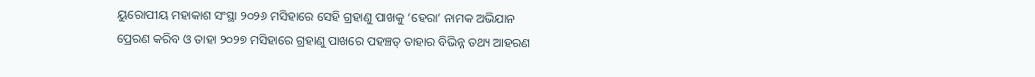ୟୁରୋପୀୟ ମହାକାଶ ସଂସ୍ଥା ୨୦୨୬ ମସିହାରେ ସେହି ଗ୍ରହାଣୁ ପାଖକୁ ‘ହେରା’ ନାମକ ଅଭିଯାନ ପ୍ରେରଣ କରିବ ଓ ତାହା ୨୦୨୭ ମସିହାରେ ଗ୍ରହାଣୁ ପାଖରେ ପହଞ୍ଚତ୍ ତାହାର ବିଭିନ୍ନ ତଥ୍ୟ ଆହରଣ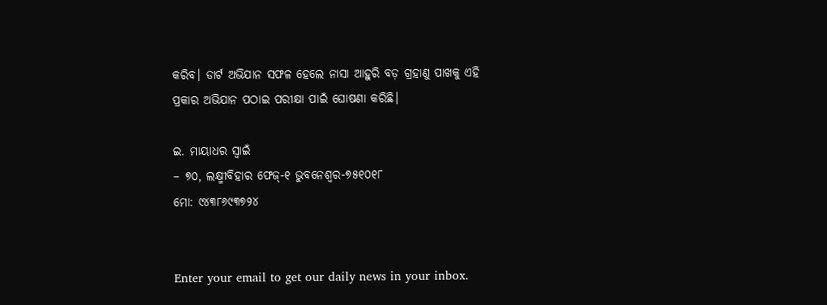କରିବ। ଡାର୍ଟ ଅଭିଯାନ ସଫଳ ହେଲେ ନାସା ଆହୁରି ବଡ଼ ଗ୍ରହାଣୁ ପାଖକୁ ଏହି ପ୍ରକାର ଅଭିଯାନ ପଠାଇ ପରୀକ୍ଷା ପାଇଁ ଘୋଷଣା କରିଛି।

ଇ. ମାୟାଧର ସ୍ବାଇଁ
– ୭୦, ଲକ୍ଷ୍ମୀବିହାର ଫେଜ୍‌-୧ ଭୁବନେଶ୍ୱର-୭୫୧୦୧୮
ମୋ: ୯୪୩୮୬୯୩୭୨୪


Enter your email to get our daily news in your inbox.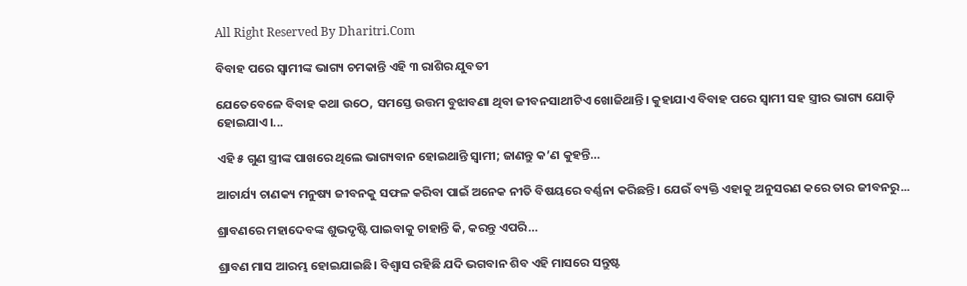All Right Reserved By Dharitri.Com

ବିବାହ ପରେ ସ୍ବାମୀଙ୍କ ଭାଗ୍ୟ ଚମକାନ୍ତି ଏହି ୩ ରାଶିର ଯୁବତୀ

ଯେତେବେଳେ ବିବାହ କଥା ଉଠେ, ସମସ୍ତେ ଉତ୍ତମ ବୁଝାବଣା ଥିବା ଜୀବନସାଥୀଟିଏ ଖୋଜିଥାନ୍ତି। କୁହାଯାଏ ବିବାହ ପରେ ସ୍ବାମୀ ସହ ସ୍ତ୍ରୀର ଭାଗ୍ୟ ଯୋଡ଼ି ହୋଇଯାଏ।...

ଏହି ୫ ଗୁଣ ସ୍ତ୍ରୀଙ୍କ ପାଖରେ ଥିଲେ ଭାଗ୍ୟବାନ ହୋଇଥାନ୍ତି ସ୍ବାମୀ; ଜାଣନ୍ତୁ କ’ଣ କୁହନ୍ତି…

ଆଚାର୍ଯ୍ୟ ଚାଣକ୍ୟ ମନୁଷ୍ୟ ଜୀବନକୁ ସଫଳ କରିବା ପାଇଁ ଅନେକ ନୀତି ବିଷୟରେ ବର୍ଣ୍ଣନା କରିଛନ୍ତି। ଯେଉଁ ବ୍ୟକ୍ତି ଏହାକୁ ଅନୁସରଣ କରେ ତାର ଜୀବନରୁ...

ଶ୍ରାବଣରେ ମହାଦେବଙ୍କ ଶୁଭଦୃଷ୍ଟି ପାଇବାକୁ ଚାହାନ୍ତି କି, କରନ୍ତୁ ଏପରି…

ଶ୍ରାବଣ ମାସ ଆରମ୍ଭ ହୋଇଯାଇଛି। ବିଶ୍ୱାସ ରହିଛି ଯଦି ଭଗବାନ ଶିବ ଏହି ମାସରେ ସନ୍ତୁଷ୍ଟ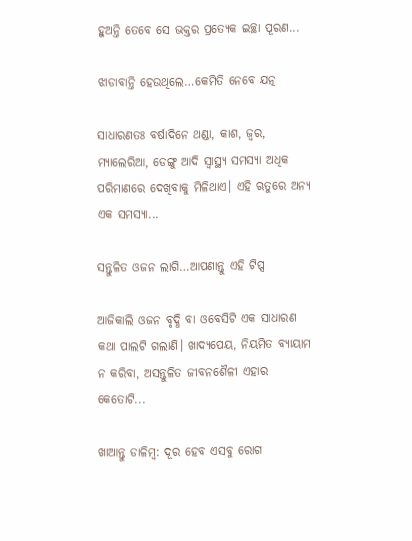ହୁଅନ୍ତି ତେବେ ସେ ଭକ୍ତର ପ୍ରତ୍ୟେକ ଇଚ୍ଛା ପୂରଣ...

ଝାଡାବାନ୍ତି ହେଉଥିଲେ…କେମିତି ନେବେ ଯତ୍ନ

ସାଧାରଣତଃ ବର୍ଷାଦିନେ ଥଣ୍ଡା, କାଶ, ଜ୍ୱର, ମ୍ୟାଲେରିଆ, ଡେଙ୍ଗୁ ଆଦି ସ୍ବାସ୍ଥ୍ୟ ସମସ୍ୟା ଅଧିକ ପରିମାଣରେ ଦେଖିବାକୁ ମିଳିଥାଏ। ଏହି ଋତୁରେ ଅନ୍ୟ ଏକ ସମସ୍ୟା...

ସନ୍ତୁଳିତ ଓଜନ ଲାଗି…ଆପଣାନ୍ତୁ ଏହି ଟିପ୍ସ

ଆଜିକାଲି ଓଜନ ବୃଦ୍ଧି ବା ଓବେସିଟି ଏକ ସାଧାରଣ କଥା ପାଲଟି ଗଲାଣି। ଖାଦ୍ୟପେୟ, ନିୟମିତ ବ୍ୟାୟାମ ନ କରିବା, ଅସନ୍ତୁଳିତ ଜୀବନଶୈଳୀ ଏହାର କେତୋଟି...

ଖାଆନ୍ତୁ ଡାଳିମ୍ବ: ଦୂର ହେବ ଏସବୁ ରୋଗ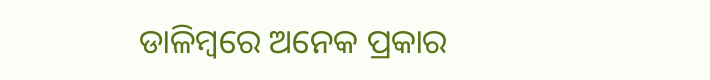ଡାଳିମ୍ବରେ ଅନେକ ପ୍ରକାର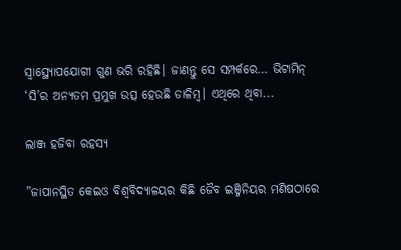ସ୍ବାସ୍ଥ୍ୟୋପଯୋଗୀ ଗୁଣ ଭରି ରହିଛି। ଜାଣନ୍ତୁ ସେ ସମ୍ପର୍କରେ… ଭିଟାମିନ୍‌ ‘ସି’ର ଅନ୍ୟତମ ପ୍ରମୁଖ ଉତ୍ସ ହେଉଛି ଡାଳିମ୍ବ। ଏଥିରେ ଥିବା...

ଲାଞ୍ଜ ହଜିବା ରହସ୍ୟ

”ଜାପାନସ୍ଥିତ କେଇଓ ବିଶ୍ୱବିଦ୍ୟାଳୟର କିଛି ଜୈବ ଇଞ୍ଜିନିୟର ମଣିଷଠାରେ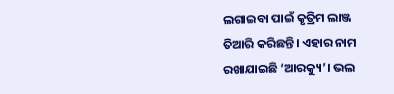ଲଗାଇବା ପାଇଁ କୃତ୍ରିମ ଲାଞ୍ଜ ତିଆରି କରିଛନ୍ତି। ଏହାର ନାମ ରଖାଯାଇଛି ‘ଆରକ୍ୟୁ’। ଭଲ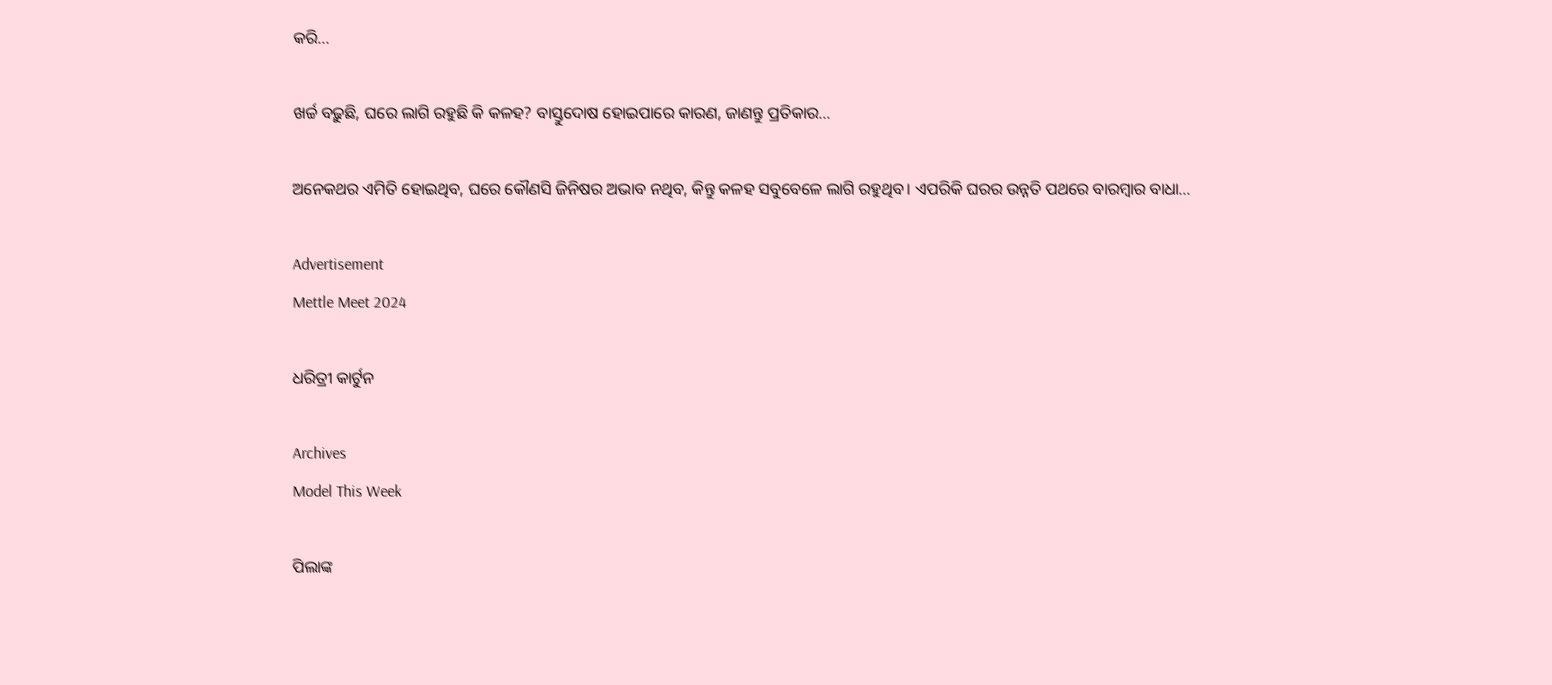କରି...

ଖର୍ଚ୍ଚ ବଢ଼ୁଛି, ଘରେ ଲାଗି ରହୁଛି କି କଳହ? ବାସ୍ତୁଦୋଷ ହୋଇପାରେ କାରଣ, ଜାଣନ୍ତୁ ପ୍ରତିକାର…

ଅନେକଥର ଏମିତି ହୋଇଥିବ, ଘରେ କୌଣସି ଜିନିଷର ଅଭାବ ନଥିବ, କିନ୍ତୁ କଳହ ସବୁବେଳେ ଲାଗି ରହୁଥିବ। ଏପରିକି ଘରର ଉନ୍ନତି ପଥରେ ବାରମ୍ବାର ବାଧା...

Advertisement
Mettle Meet 2024

ଧରିତ୍ରୀ କାର୍ଟୁନ

Archives
Model This Week

ପିଲାଙ୍କ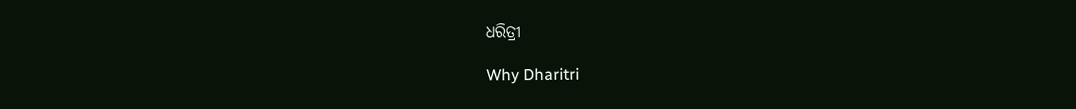ଧରିତ୍ରୀ

Why Dharitri